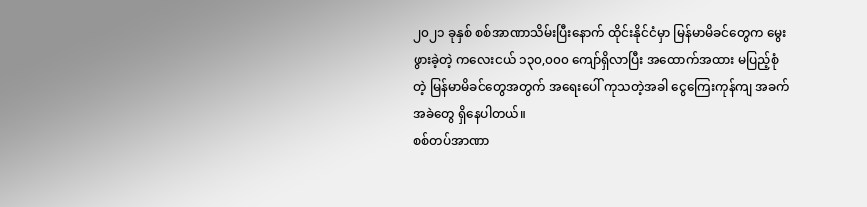၂၀၂၁ ခုနှစ် စစ်အာဏာသိမ်းပြီးနောက် ထိုင်းနိုင်ငံမှာ မြန်မာမိခင်တွေက မွေးဖွားခဲ့တဲ့ ကလေးငယ် ၁၃၀,၀၀၀ ကျော်ရှိလာပြီး အထောက်အထား မပြည့်စုံတဲ့ မြန်မာမိခင်တွေအတွက် အရေးပေါ် ကုသတဲ့အခါ ငွေကြေးကုန်ကျ အခက်အခဲတွေ ရှိနေပါတယ်။
စစ်တပ်အာဏာ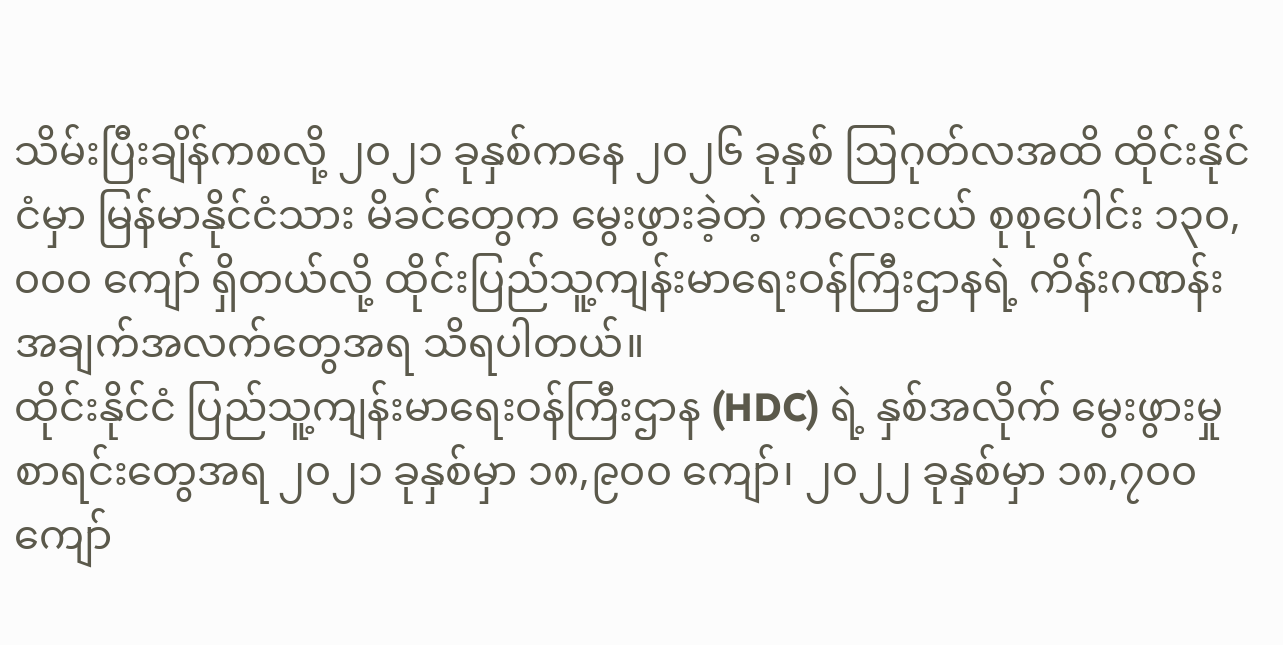သိမ်းပြီးချိန်ကစလို့ ၂၀၂၁ ခုနှစ်ကနေ ၂၀၂၆ ခုနှစ် ဩဂုတ်လအထိ ထိုင်းနိုင်ငံမှာ မြန်မာနိုင်ငံသား မိခင်တွေက မွေးဖွားခဲ့တဲ့ ကလေးငယ် စုစုပေါင်း ၁၃၀,၀၀၀ ကျော် ရှိတယ်လို့ ထိုင်းပြည်သူ့ကျန်းမာရေးဝန်ကြီးဌာနရဲ့ ကိန်းဂဏန်း အချက်အလက်တွေအရ သိရပါတယ်။
ထိုင်းနိုင်ငံ ပြည်သူ့ကျန်းမာရေးဝန်ကြီးဌာန (HDC) ရဲ့ နှစ်အလိုက် မွေးဖွားမှု စာရင်းတွေအရ ၂၀၂၁ ခုနှစ်မှာ ၁၈,၉၀၀ ကျော်၊ ၂၀၂၂ ခုနှစ်မှာ ၁၈,၇၀၀ ကျော်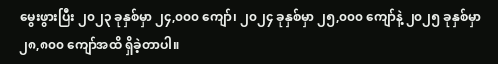မွေးဖွားပြီး ၂၀၂၃ ခုနှစ်မှာ ၂၄,၀၀၀ ကျော်၊ ၂၀၂၄ ခုနှစ်မှာ ၂၅,၀၀၀ ကျော်နဲ့ ၂၀၂၅ ခုနှစ်မှာ ၂၈,၈၀၀ ကျော်အထိ ရှိခဲ့တာပါ။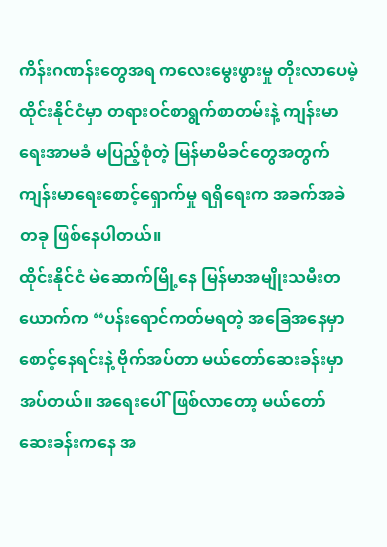ကိန်းဂဏန်းတွေအရ ကလေးမွေးဖွားမှု တိုးလာပေမဲ့ ထိုင်းနိုင်ငံမှာ တရားဝင်စာရွက်စာတမ်းနဲ့ ကျန်းမာရေးအာမခံ မပြည့်စုံတဲ့ မြန်မာမိခင်တွေအတွက် ကျန်းမာရေးစောင့်ရှောက်မှု ရရှိရေးက အခက်အခဲတခု ဖြစ်နေပါတယ်။
ထိုင်းနိုင်ငံ မဲဆောက်မြို့နေ မြန်မာအမျိုးသမီးတယောက်က “ပန်းရောင်ကတ်မရတဲ့ အခြေအနေမှာ စောင့်နေရင်းနဲ့ ဗိုက်အပ်တာ မယ်တော်ဆေးခန်းမှာ အပ်တယ်။ အရေးပေါ်ဖြစ်လာတော့ မယ်တော် ဆေးခန်းကနေ အ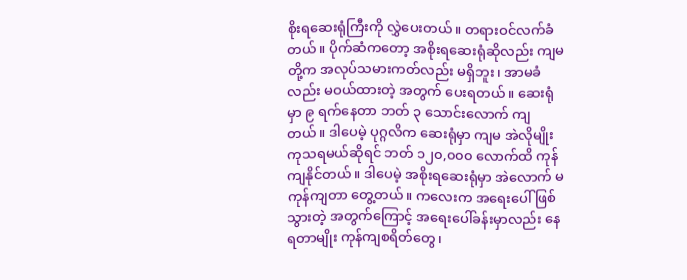စိုးရဆေးရုံကြီးကို လွှဲပေးတယ်။ တရားဝင်လက်ခံတယ်။ ပိုက်ဆံကတော့ အစိုးရဆေးရုံဆိုလည်း ကျမတို့က အလုပ်သမားကတ်လည်း မရှိဘူး၊ အာမခံလည်း မဝယ်ထားတဲ့ အတွက် ပေးရတယ်။ ဆေးရုံမှာ ၉ ရက်နေတာ ဘတ် ၃ သောင်းလောက် ကျတယ်။ ဒါပေမဲ့ ပုဂ္ဂလိက ဆေးရုံမှာ ကျမ အဲလိုမျိုး ကုသရမယ်ဆိုရင် ဘတ် ၁၂၀,၀၀၀ လောက်ထိ ကုန်ကျနိုင်တယ်။ ဒါပေမဲ့ အစိုးရဆေးရုံမှာ အဲလောက် မကုန်ကျတာ တွေ့တယ်။ ကလေးက အရေးပေါ် ဖြစ်သွားတဲ့ အတွက်ကြောင့် အရေးပေါ်ခန်းမှာလည်း နေရတာမျိုး ကုန်ကျစရိတ်တွေ၊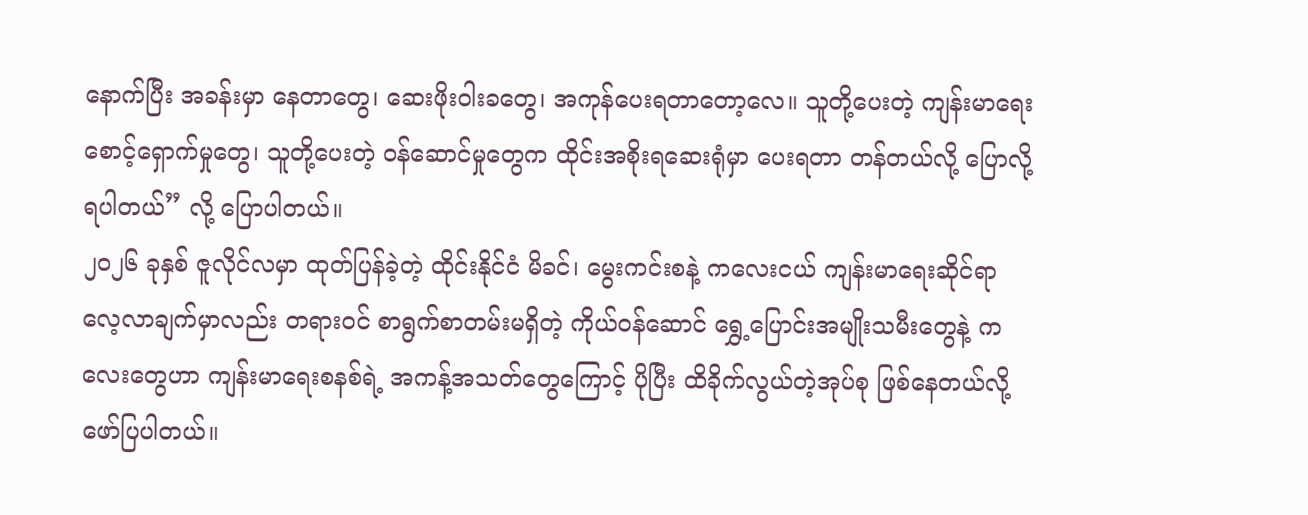နောက်ပြီး အခန်းမှာ နေတာတွေ၊ ဆေးဖိုးဝါးခတွေ၊ အကုန်ပေးရတာတော့လေ။ သူတို့ပေးတဲ့ ကျန်းမာရေး စောင့်ရှောက်မှုတွေ၊ သူတို့ပေးတဲ့ ဝန်ဆောင်မှုတွေက ထိုင်းအစိုးရဆေးရုံမှာ ပေးရတာ တန်တယ်လို့ ပြောလို့ရပါတယ်” လို့ ပြောပါတယ်။
၂၀၂၆ ခုနှစ် ဇူလိုင်လမှာ ထုတ်ပြန်ခဲ့တဲ့ ထိုင်းနိုင်ငံ မိခင်၊ မွေးကင်းစနဲ့ ကလေးငယ် ကျန်းမာရေးဆိုင်ရာ လေ့လာချက်မှာလည်း တရားဝင် စာရွက်စာတမ်းမရှိတဲ့ ကိုယ်ဝန်ဆောင် ရွှေ့ပြောင်းအမျိုးသမီးတွေနဲ့ ကလေးတွေဟာ ကျန်းမာရေးစနစ်ရဲ့ အကန့်အသတ်တွေကြောင့် ပိုပြီး ထိခိုက်လွယ်တဲ့အုပ်စု ဖြစ်နေတယ်လို့ ဖော်ပြပါတယ်။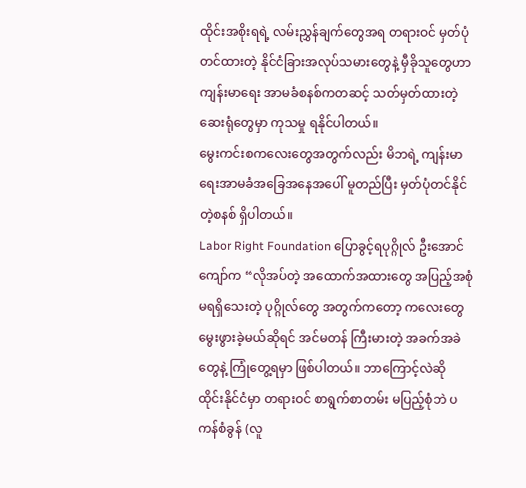ထိုင်းအစိုးရရဲ့ လမ်းညွှန်ချက်တွေအရ တရားဝင် မှတ်ပုံတင်ထားတဲ့ နိုင်ငံခြားအလုပ်သမားတွေနဲ့ မှီခိုသူတွေဟာ ကျန်းမာရေး အာမခံစနစ်ကတဆင့် သတ်မှတ်ထားတဲ့ ဆေးရုံတွေမှာ ကုသမှု ရနိုင်ပါတယ်။
မွေးကင်းစကလေးတွေအတွက်လည်း မိဘရဲ့ ကျန်းမာရေးအာမခံအခြေအနေအပေါ် မူတည်ပြီး မှတ်ပုံတင်နိုင်တဲ့စနစ် ရှိပါတယ်။
Labor Right Foundation ပြောခွင့်ရပုဂ္ဂိုလ် ဦးအောင်ကျော်က “လိုအပ်တဲ့ အထောက်အထားတွေ အပြည့်အစုံ မရရှိသေးတဲ့ ပုဂ္ဂိုလ်တွေ အတွက်ကတော့ ကလေးတွေ မွေးဖွားခဲ့မယ်ဆိုရင် အင်မတန် ကြီးမားတဲ့ အခက်အခဲတွေနဲ့ ကြုံတွေ့ရမှာ ဖြစ်ပါတယ်။ ဘာကြောင့်လဲဆို ထိုင်းနိုင်ငံမှာ တရားဝင် စာရွက်စာတမ်း မပြည့်စုံဘဲ ပကန်စံခွန် (လူ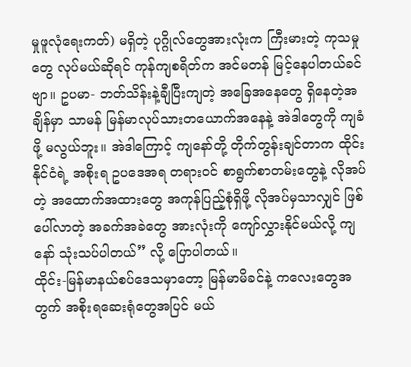မှုဖူလုံရေးကတ်) မရှိတဲ့ ပုဂ္ဂိုလ်တွေအားလုံးက ကြီးမားတဲ့ ကုသမှုတွေ လုပ်မယ်ဆိုရင် ကုန်ကျစရိတ်က အင်မတန် မြင့်နေပါတယ်ခင်ဗျာ။ ဥပမာ- ဘတ်သိန်းနဲ့ချီပြီးကျတဲ့ အခြေအနေတွေ ရှိနေတဲ့အချိန်မှာ သာမန် မြန်မာလုပ်သားတယောက်အနေနဲ့ အဲဒါတွေကို ကျခံဖို့ မလွယ်ဘူး။ အဲဒါကြောင့် ကျနော်တို့ တိုက်တွန်းချင်တာက ထိုင်းနိုင်ငံရဲ့ အစိုးရ ဥပဒေအရ တရားဝင် စာရွက်စာတမ်းတွေနဲ့ လိုအပ်တဲ့ အထောက်အထားတွေ အကုန်ပြည့်စုံရှိဖို့ လိုအပ်မှသာလျှင် ဖြစ်ပေါ်လာတဲ့ အခက်အခဲတွေ အားလုံးကို ကျော်လွှားနိုင်မယ်လို့ ကျနော် သုံးသပ်ပါတယ်” လို့ ပြောပါတယ်။
ထိုင်း-မြန်မာနယ်စပ်ဒေသမှာတော့ မြန်မာမိခင်နဲ့ ကလေးတွေအတွက် အစိုးရဆေးရုံတွေအပြင် မယ်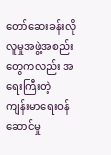တော်ဆေးခန်းလို လူမှုအဖွဲ့အစည်းတွေကလည်း အရေးကြီးတဲ့ ကျန်းမာရေးဝန်ဆောင်မှု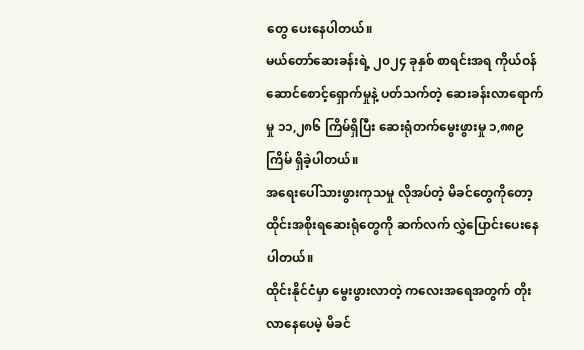တွေ ပေးနေပါတယ်။
မယ်တော်ဆေးခန်းရဲ့ ၂၀၂၄ ခုနှစ် စာရင်းအရ ကိုယ်ဝန်ဆောင်စောင့်ရှောက်မှုနဲ့ ပတ်သက်တဲ့ ဆေးခန်းလာရောက်မှု ၁၁,၂၈၆ ကြိမ်ရှိပြီး ဆေးရုံတက်မွေးဖွားမှု ၁,၈၈၉ ကြိမ် ရှိခဲ့ပါတယ်။
အရေးပေါ်သားဖွားကုသမှု လိုအပ်တဲ့ မိခင်တွေကိုတော့ ထိုင်းအစိုးရဆေးရုံတွေကို ဆက်လက် လွှဲပြောင်းပေးနေပါတယ်။
ထိုင်းနိုင်ငံမှာ မွေးဖွားလာတဲ့ ကလေးအရေအတွက် တိုးလာနေပေမဲ့ မိခင်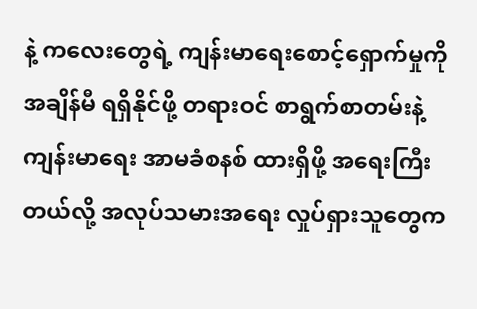နဲ့ ကလေးတွေရဲ့ ကျန်းမာရေးစောင့်ရှောက်မှုကို အချိန်မီ ရရှိနိုင်ဖို့ တရားဝင် စာရွက်စာတမ်းနဲ့ ကျန်းမာရေး အာမခံစနစ် ထားရှိဖို့ အရေးကြီးတယ်လို့ အလုပ်သမားအရေး လှုပ်ရှားသူတွေက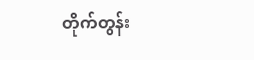တိုက်တွန်း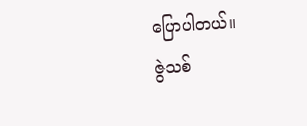ပြောပါတယ်။
ဇွဲသစ်